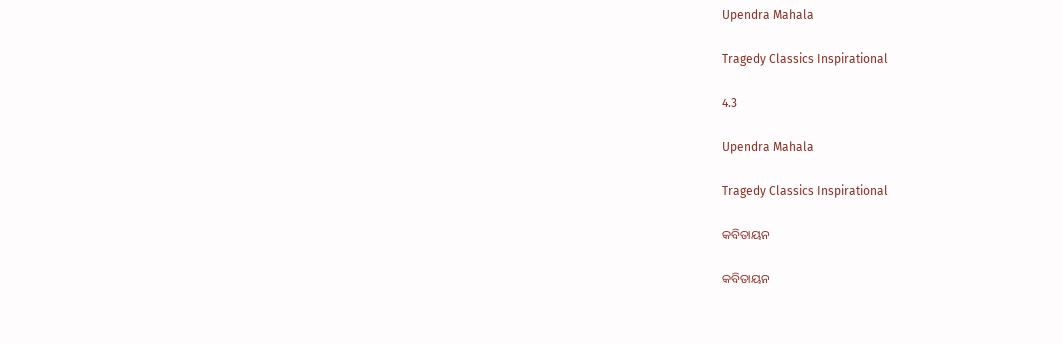Upendra Mahala

Tragedy Classics Inspirational

4.3

Upendra Mahala

Tragedy Classics Inspirational

କବିତାୟନ

କବିତାୟନ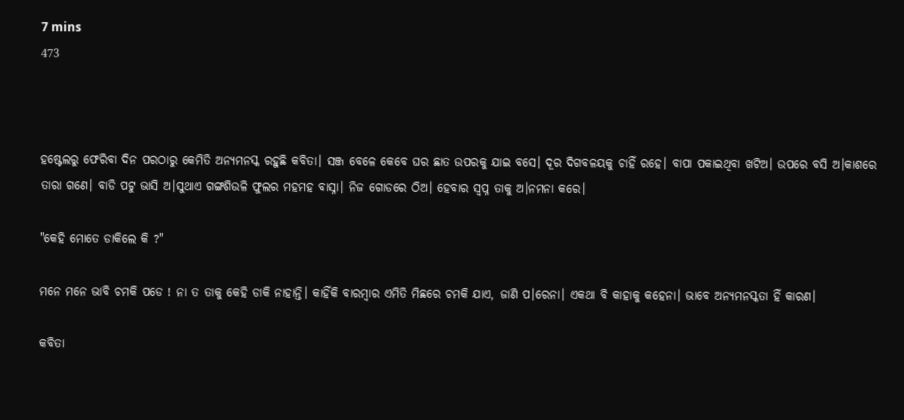7 mins
473



ହଷ୍ଟେଲରୁ ଫେରିବା ଦିନ ପରଠାରୁ କେମିତି ଅନ୍ୟମନସ୍କ ରହୁଛି କବିତା। ସଞ୍ଜ ବେଳେ କେବେ ଘର ଛାତ ଉପରକୁ ଯାଇ ବସେ। ଦୂର ଦିଗବଳୟକୁ ଚାହିଁ ରହେ। ବାପା ପକାଇଥିବା ଖଟିଅ। ଉପରେ ବସି ଅ।କାଶରେ ତାରା ଗଣେ। ବାଡି ପଟୁ ଭାସି ଅ।ସୁଥାଏ ଗଙ୍ଗଶିଉଳି ଫୁଲର ମହମହ ବାସ୍ନା। ନିଜ ଗୋଡରେ ଠିଅ। ହେବାର ସ୍ବପ୍ନ ତାକୁ ଅ।ନମନା କରେ।

"କେହି ମୋତେ ଡାକିଲେ କି ?"

ମନେ ମନେ ଭାବି ଚମକି ପଡେ ! ନା ତ ତାକୁ କେହି ଡାକି ନାହାନ୍ତି। କାହିଁକି ବାରମ୍ବାର ଏମିତି ମିଛରେ ଚମକି ଯାଏ, ଜାଣି ପ।ରେନା। ଏକଥା ବି କାହାକୁ କହେନା। ଭାବେ ଅନ୍ୟମନସ୍କତା ହିଁ କାରଣ।

କବିତା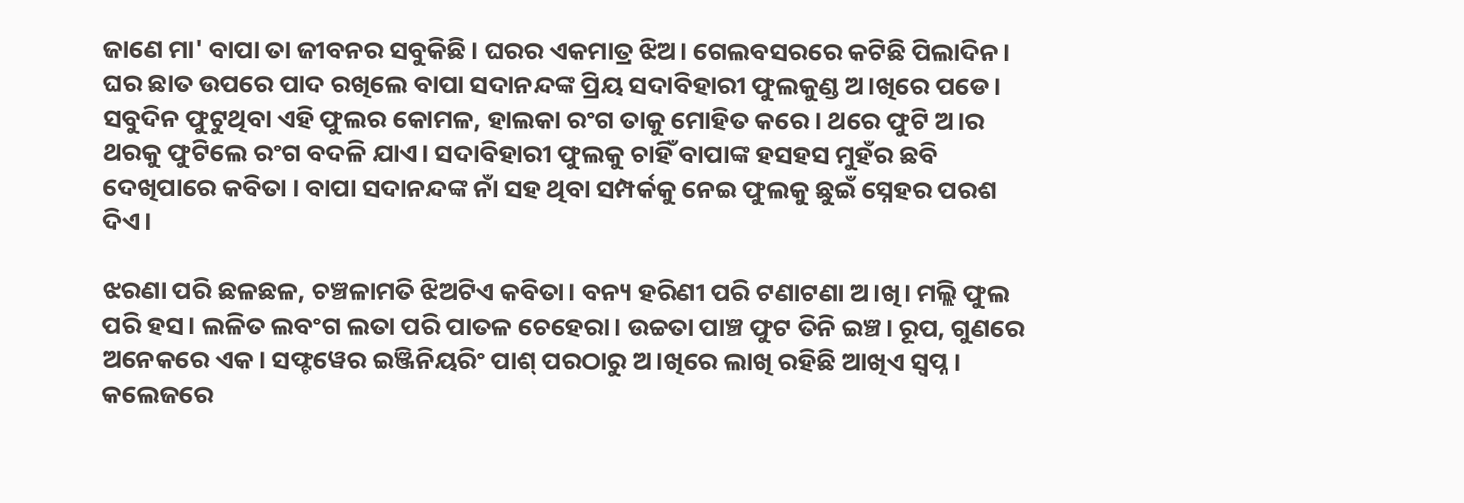ଜାଣେ ମା' ବାପା ତା ଜୀବନର ସବୁକିଛି। ଘରର ଏକମାତ୍ର ଝିଅ। ଗେଲବସରରେ କଟିଛି ପିଲାଦିନ। ଘର ଛାତ ଉପରେ ପାଦ ରଖିଲେ ବାପା ସଦାନନ୍ଦଙ୍କ ପ୍ରିୟ ସଦାବିହାରୀ ଫୁଲକୁଣ୍ଡ ଅ।ଖିରେ ପଡେ। ସବୁଦିନ ଫୁଟୁଥିବା ଏହି ଫୁଲର କୋମଳ, ହାଲକା ରଂଗ ତାକୁ ମୋହିତ କରେ। ଥରେ ଫୁଟି ଅ।ର ଥରକୁ ଫୁଟିଲେ ରଂଗ ବଦଳି ଯାଏ। ସଦାବିହାରୀ ଫୁଲକୁ ଚାହିଁ ବାପାଙ୍କ ହସହସ ମୁହଁର ଛବି ଦେଖିପାରେ କବିତା । ବାପା ସଦାନନ୍ଦଙ୍କ ନାଁ ସହ ଥିବା ସମ୍ପର୍କକୁ ନେଇ ଫୁଲକୁ ଛୁଇଁ ସ୍ନେହର ପରଶ ଦିଏ।

ଝରଣା ପରି ଛଳଛଳ, ଚଞ୍ଚଳାମତି ଝିଅଟିଏ କବିତା। ବନ୍ୟ ହରିଣୀ ପରି ଟଣାଟଣା ଅ।ଖି। ମଲ୍ଲି ଫୁଲ ପରି ହସ। ଲଳିତ ଲବଂଗ ଲତା ପରି ପାତଳ ଚେହେରା। ଉଚ୍ଚତା ପାଞ୍ଚ ଫୁଟ ତିନି ଇଞ୍ଚ। ରୂପ, ଗୁଣରେ ଅନେକରେ ଏକ। ସଫ୍ଟୱେର ଇଞ୍ଜିନିୟରିଂ ପାଶ୍ ପରଠାରୁ ଅ।ଖିରେ ଲାଖି ରହିଛି ଆଖିଏ ସ୍ବପ୍ନ। କଲେଜରେ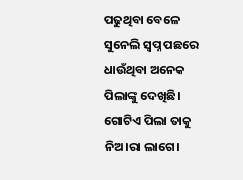ପଢୁଥିବା ବେଳେ ସୁନେଲି ସ୍ବପ୍ନ ପଛରେ ଧାଉଁଥିବା ଅନେକ ପିଲାଙ୍କୁ ଦେଖିଛି। ଗୋଟିଏ ପିଲା ତାକୁ ନିଅ।ରା ଲାଗେ।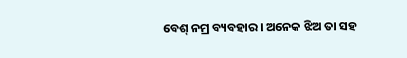ବେଶ୍ ନମ୍ର ବ୍ୟବହାର। ଅନେକ ଝିଅ ତା ସହ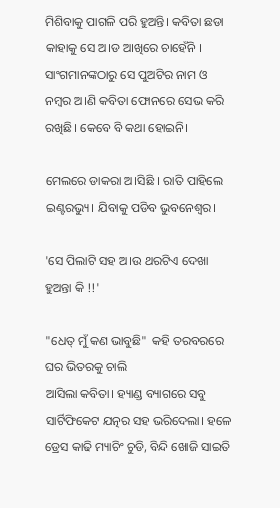ମିଶିବାକୁ ପାଗଳି ପରି ହୁଅନ୍ତି। କବିତା ଛଡା କାହାକୁ ସେ ଅ।ଡ ଆଖିରେ ଚାହେଁନି । ସାଂଗମାନଙ୍କଠାରୁ ସେ ପୁଅଟିର ନାମ ଓ ନମ୍ବର ଅ।ଣି କବିତା ଫୋନରେ ସେଭ କରି ରଖିଛି। କେବେ ବି କଥା ହୋଇନି।

ମେଲରେ ଡାକରା ଅ।ସିଛି । ରାତି ପାହିଲେ ଇଣ୍ଟରଭ୍ୟୁ। ଯିବାକୁ ପଡିବ ଭୁବନେଶ୍ବର।

'ସେ ପିଲାଟି ସହ ଅ।ଉ ଥରଟିଏ ଦେଖା ହୁଅନ୍ତା କି !!'

"ଧେତ୍ ମୁଁ କଣ ଭାବୁଛି"  କହି ତରବରରେ ଘର ଭିତରକୁ ଚାଲି
ଆସିଲା କବିତା। ହ୍ୟାଣ୍ଡ ବ୍ୟାଗରେ ସବୁ ସାର୍ଟିଫିକେଟ ଯତ୍ନର ସହ ଭରିଦେଲା। ହଳେ ଡ୍ରେସ କାଢି ମ୍ୟାଚିଂ ଚୁଡି, ବିନ୍ଦି ଖୋଜି ସାଇତି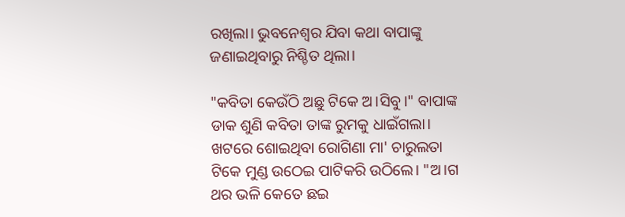ରଖିଲା। ଭୁବନେଶ୍ବର ଯିବା କଥା ବାପାଙ୍କୁ ଜଣାଇଥିବାରୁ ନିଶ୍ଚିତ ଥିଲା।

"କବିତା କେଉଁଠି ଅଛୁ ଟିକେ ଅ।ସିବୁ।" ବାପାଙ୍କ ଡାକ ଶୁଣି କବିତା ତାଙ୍କ ରୁମକୁ ଧାଇଁଗଲା। ଖଟରେ ଶୋଇଥିବା ରୋଗିଣା ମା' ଚାରୁଲତା ଟିକେ ମୁଣ୍ଡ ଉଠେଇ ପାଟିକରି ଉଠିଲେ। "ଅ।ଗ ଥର ଭଳି କେତେ ଛଇ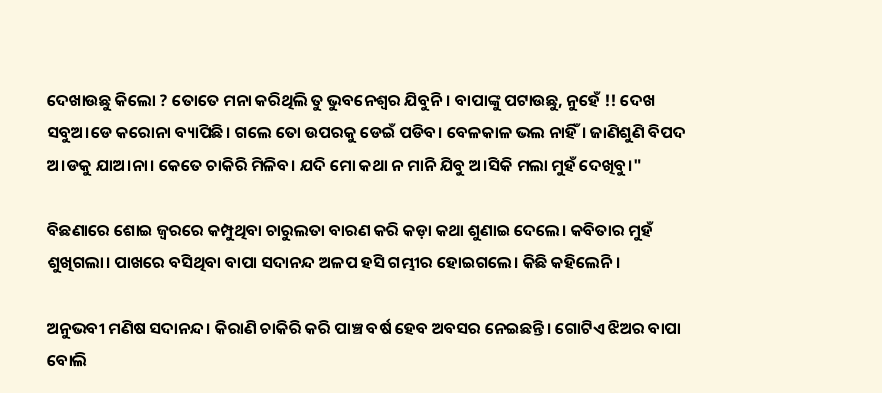ଦେଖାଉଛୁ କିଲୋ ? ତୋତେ ମନା କରିଥିଲି ତୁ ଭୁବନେଶ୍ବର ଯିବୁନି। ବାପାଙ୍କୁ ପଟାଉଛୁ, ନୁହେଁ !! ଦେଖ ସବୁଅ।ଡେ କରୋନା ବ୍ୟାପିଛି। ଗଲେ ତୋ ଉପରକୁ ଡେଇଁ ପଡିବ। ବେଳକାଳ ଭଲ ନାହିଁ। ଜାଣିଶୁଣି ବିପଦ ଅ।ଡକୁ ଯାଅ।ନା। କେତେ ଚାକିରି ମିଳିବ। ଯଦି ମୋ କଥା ନ ମାନି ଯିବୁ ଅ।ସିକି ମଲା ମୁହଁ ଦେଖିବୁ।"

ବିଛଣାରେ ଶୋଇ ଜ୍ବରରେ କମ୍ପୁଥିବା ଚାରୁଲତା ବାରଣ କରି କଡ଼ା କଥା ଶୁଣାଇ ଦେଲେ। କବିତାର ମୁହଁ ଶୁଖିଗଲା। ପାଖରେ ବସିଥିବା ବାପା ସଦାନନ୍ଦ ଅଳପ ହସି ଗମ୍ଭୀର ହୋଇଗଲେ। କିଛି କହିଲେନି ।

ଅନୁଭବୀ ମଣିଷ ସଦାନନ୍ଦ। କିରାଣି ଚାକିରି କରି ପାଞ୍ଚ ବର୍ଷ ହେବ ଅବସର ନେଇଛନ୍ତି। ଗୋଟିଏ ଝିଅର ବାପା ବୋଲି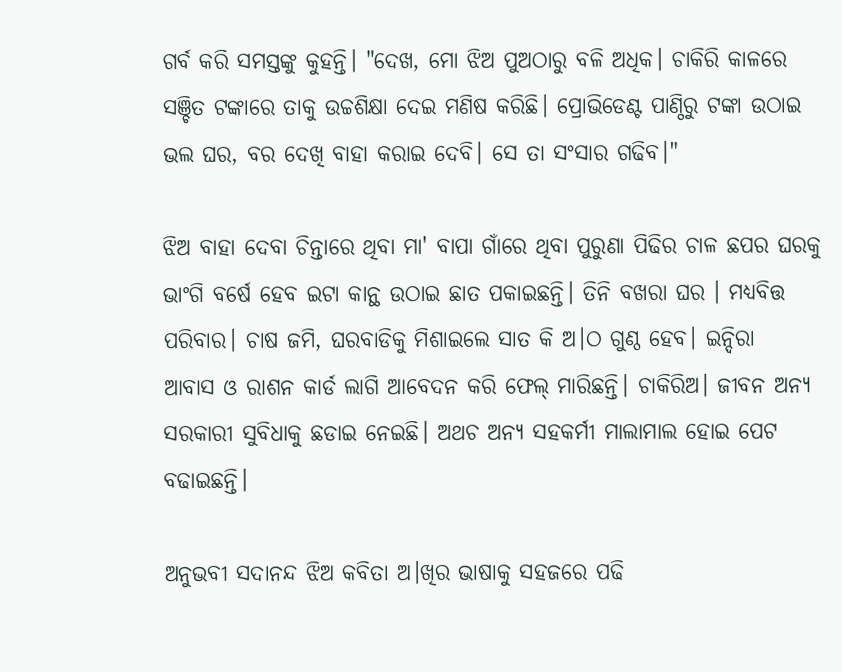ଗର୍ବ କରି ସମସ୍ତଙ୍କୁ କୁହନ୍ତି। "ଦେଖ, ମୋ ଝିଅ ପୁଅଠାରୁ ବଳି ଅଧିକ। ଚାକିରି କାଳରେ ସଞ୍ଚିତ ଟଙ୍କାରେ ତାକୁ ଉଚ୍ଚଶିକ୍ଷା ଦେଇ ମଣିଷ କରିଛି। ପ୍ରୋଭିଡେଣ୍ଟ ପାଣ୍ଠିରୁ ଟଙ୍କା ଉଠାଇ ଭଲ ଘର, ବର ଦେଖି ବାହା କରାଇ ଦେବି। ସେ ତା ସଂସାର ଗଢିବ।"

ଝିଅ ବାହା ଦେବା ଚିନ୍ତାରେ ଥିବା ମା' ବାପା ଗାଁରେ ଥିବା ପୁରୁଣା ପିଢିର ଚାଳ ଛପର ଘରକୁ ଭାଂଗି ବର୍ଷେ ହେବ ଇଟା କାନ୍ଥ ଉଠାଇ ଛାତ ପକାଇଛନ୍ତି। ତିନି ବଖରା ଘର । ମଧ୍ୟବିତ୍ତ ପରିବାର। ଚାଷ ଜମି, ଘରବାଡିକୁ ମିଶାଇଲେ ସାତ କି ଅ।ଠ ଗୁଣ୍ଠ ହେବ। ଇନ୍ଦିରା  ଆବାସ ଓ ରାଶନ କାର୍ଡ ଲାଗି ଆବେଦନ କରି ଫେଲ୍ ମାରିଛନ୍ତି। ଚାକିରିଅ। ଜୀବନ ଅନ୍ୟ ସରକାରୀ ସୁବିଧାକୁ ଛଡାଇ ନେଇଛି। ଅଥଚ ଅନ୍ୟ ସହକର୍ମୀ ମାଲାମାଲ ହୋଇ ପେଟ ବଢାଇଛନ୍ତି।

ଅନୁଭବୀ ସଦାନନ୍ଦ ଝିଅ କବିତା ଅ।ଖିର ଭାଷାକୁ ସହଜରେ ପଢି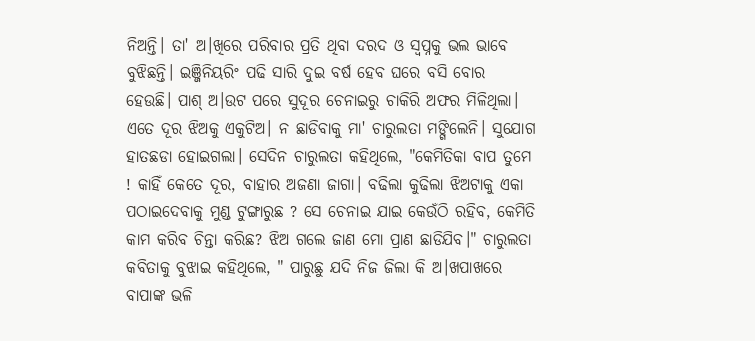ନିଅନ୍ତି। ତା' ଅ।ଖିରେ ପରିବାର ପ୍ରତି ଥିବା ଦରଦ ଓ ସ୍ବପ୍ନକୁ ଭଲ ଭାବେ ବୁଝିଛନ୍ତି। ଇଞ୍ଜିନିୟରିଂ ପଢି ସାରି ଦୁଇ ବର୍ଷ ହେବ ଘରେ ବସି ବୋର ହେଉଛି। ପାଶ୍ ଅ।ଉଟ ପରେ ସୁଦୂର ଚେନାଇରୁ ଚାକିରି ଅଫର ମିଳିଥିଲା। ଏତେ ଦୂର ଝିଅକୁ ଏକୁଟିଅ। ନ ଛାଡିବାକୁ ମା' ଚାରୁଲତା ମଙ୍ଗିଲେନି। ସୁଯୋଗ ହାତଛଡା ହୋଇଗଲା। ସେଦିନ ଚାରୁଲତା କହିଥିଲେ, "କେମିତିକା ବାପ ତୁମେ ! କାହିଁ କେତେ ଦୂର, ବାହାର ଅଜଣା ଜାଗା। ବଢିଲା କୁଢିଲା ଝିଅଟାକୁ ଏକା ପଠାଇଦେବାକୁ ମୁଣ୍ଡ ଟୁଙ୍ଗାରୁଛ ? ସେ ଚେନାଇ ଯାଇ କେଉଁଠି ରହିବ, କେମିତି କାମ କରିବ ଚିନ୍ତା କରିଛ? ଝିଅ ଗଲେ ଜାଣ ମୋ ପ୍ରାଣ ଛାଡିଯିବ।" ଚାରୁଲତା କବିତାକୁ ବୁଝାଇ କହିଥିଲେ, " ପାରୁଛୁ ଯଦି ନିଜ ଜିଲା କି ଅ।ଖପାଖରେ ବାପାଙ୍କ ଭଳି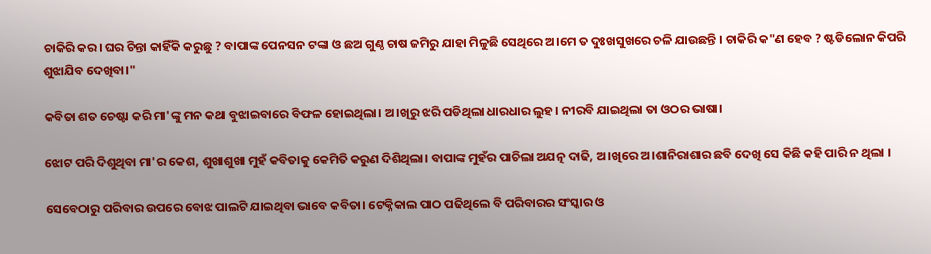ଚାକିରି କର। ଘର ଚିନ୍ତା କାହିଁକି କରୁଛୁ ? ବାପାଙ୍କ ପେନସନ ଟଙ୍କା ଓ ଛଅ ଗୁଣ୍ଠ ଚାଷ ଜମିରୁ ଯାହା ମିଳୁଛି ସେଥିରେ ଅ।ମେ ତ ଦୁଃଖସୁଖରେ ଚଳି ଯାଉଛନ୍ତି । ଚାକିରି କ"ଣ ହେବ ? ଷ୍ଟଡିଲୋନ କିପରି ଶୁଝାଯିବ ଦେଖିବା।"

କବିତା ଶତ ଚେଷ୍ଟା କରି ମା'ଙ୍କୁ ମନ କଥା ବୁଝାଇବାରେ ବିଫଳ ହୋଇଥିଲା। ଅ।ଖିରୁ ଝରି ପଡିଥିଲା ଧାରଧାର ଲୁହ। ନୀରବି ଯାଇଥିଲା ତା ଓଠର ଭାଷା।

ଝୋଟ ପରି ଦିଶୁଥିବା ମା'ର କେଶ, ଶୁଖାଶୁଖା ମୁହଁ କବିତାକୁ କେମିତି କରୁଣ ଦିଶିଥିଲା। ବାପାଙ୍କ ମୁହଁର ପାଚିଲା ଅଯତ୍ନ ଦାଢି, ଅ।ଖିରେ ଅ।ଶାନିରାଶାର ଛବି ଦେଖି ସେ କିଛି କହି ପାରି ନ ଥିଲା ।

ସେବେଠାରୁ ପରିବାର ଉପରେ ବୋଝ ପାଲଟି ଯାଇଥିବା ଭାବେ କବିତା। ଟେକ୍ନିକାଲ ପାଠ ପଢିଥିଲେ ବି ପରିବାରର ସଂସ୍କାର ଓ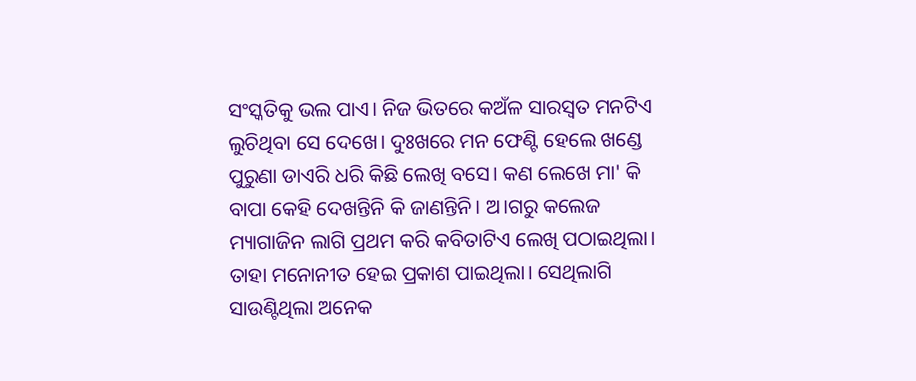ସଂସ୍କତିକୁ ଭଲ ପାଏ। ନିଜ ଭିତରେ କଅଁଳ ସାରସ୍ବତ ମନଟିଏ ଲୁଚିଥିବା ସେ ଦେଖେ। ଦୁଃଖରେ ମନ ଫେଣ୍ଟି ହେଲେ ଖଣ୍ଡେ ପୁରୁଣା ଡାଏରି ଧରି କିଛି ଲେଖି ବସେ। କଣ ଲେଖେ ମା' କି ବାପା କେହି ଦେଖନ୍ତିନି କି ଜାଣନ୍ତିନି। ଅ।ଗରୁ କଲେଜ ମ୍ୟାଗାଜିନ ଲାଗି ପ୍ରଥମ କରି କବିତାଟିଏ ଲେଖି ପଠାଇଥିଲା। ତାହା ମନୋନୀତ ହେଇ ପ୍ରକାଶ ପାଇଥିଲା। ସେଥିଲାଗି ସାଉଣ୍ଟିଥିଲା ଅନେକ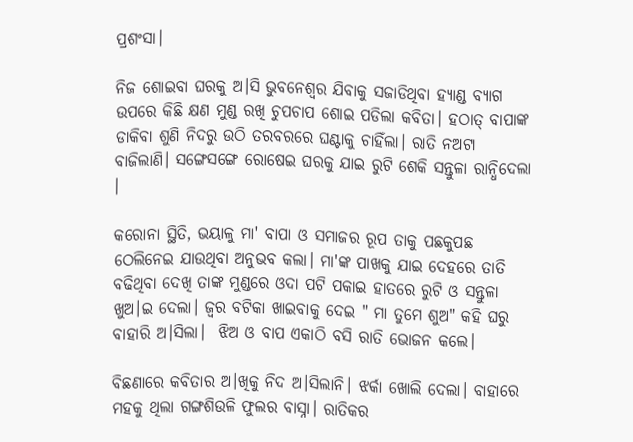ପ୍ରଶଂସା।

ନିଜ ଶୋଇବା ଘରକୁ ଅ।ସି ଭୁବନେଶ୍ବର ଯିବାକୁ ସଜାଡିଥିବା ହ୍ୟାଣ୍ଡ ବ୍ୟାଗ ଉପରେ କିଛି କ୍ଷଣ ମୁଣ୍ଡ ରଖି ଚୁପଚାପ ଶୋଇ ପଡିଲା କବିତା। ହଠାତ୍ ବାପାଙ୍କ ଡାକିବା ଶୁଣି ନିଦରୁ ଉଠି ତରବରରେ ଘଣ୍ଟାକୁ ଚାହିଁଲା। ରାତି ନଅଟା ବାଜିଲାଣି। ସଙ୍ଗେସଙ୍ଗେ ରୋଷେଇ ଘରକୁ ଯାଇ ରୁଟି ଶେକି ସନ୍ତୁଳା ରାନ୍ଧିଦେଲା ।

କରୋନା ସ୍ଥିତି, ଭୟାଳୁ ମା' ବାପା ଓ ସମାଜର ରୂପ ତାକୁ ପଛକୁପଛ ଠେଲିନେଇ ଯାଉଥିବା ଅନୁଭବ କଲା। ମା'ଙ୍କ ପାଖକୁ ଯାଇ ଦେହରେ ତାତି ବଢିଥିବା ଦେଖି ତାଙ୍କ ମୁଣ୍ଡରେ ଓଦା ପଟି ପକାଇ ହାତରେ ରୁଟି ଓ ସନ୍ତୁଳା ଖୁଅ।ଇ ଦେଲା। ଜ୍ବର ବଟିକା ଖାଇବାକୁ ଦେଇ " ମା ତୁମେ ଶୁଅ" କହି ଘରୁ ବାହାରି ଅ।ସିଲା।  ଝିଅ ଓ ବାପ ଏକାଠି ବସି ରାତି ଭୋଜନ କଲେ।

ବିଛଣାରେ କବିତାର ଅ।ଖିକୁ ନିଦ ଅ।ସିଲାନି। ଝର୍କା ଖୋଲି ଦେଲା। ବାହାରେ ମହକୁ ଥିଲା ଗଙ୍ଗଶିଉଳି ଫୁଲର ବାସ୍ନା। ରାତିକର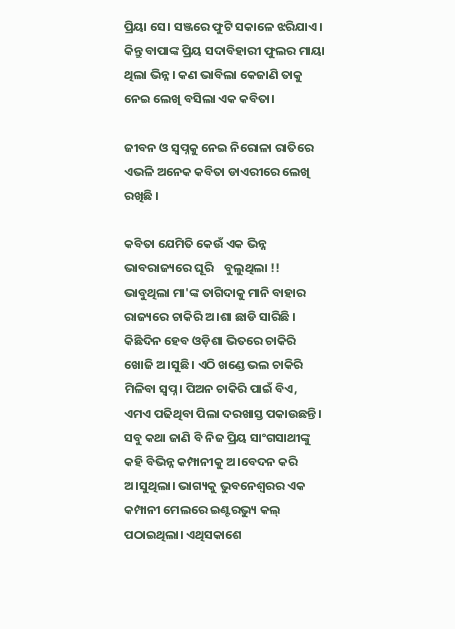ପ୍ରିୟା ସେ। ସଞ୍ଜରେ ଫୁଟି ସକାଳେ ଝରିଯାଏ। କିନ୍ତୁ ବାପାଙ୍କ ପ୍ରିୟ ସଦାବିହାରୀ ଫୁଲର ମାୟା ଥିଲା ଭିନ୍ନ। କଣ ଭାବିଲା କେଜାଣି ତାକୁ ନେଇ ଲେଖି ବସିଲା ଏକ କବିତା।

ଜୀବନ ଓ ସ୍ବପ୍ନକୁ ନେଇ ନିରୋଳା ରାତିରେ ଏଭଳି ଅନେକ କବିତା ଡାଏରୀରେ ଲେଖି ରଖିଛି ।

କବିତା ଯେମିତି କେଉଁ ଏକ ଭିନ୍ନ ଭାବରାଜ୍ୟରେ ଘୂରି    ବୁଲୁଥିଲା !! ଭାବୁଥିଲା ମା'ଙ୍କ ତାଗିଦାକୁ ମାନି ବାହାର ରାଜ୍ୟରେ ଚାକିରି ଅ।ଶା ଛାଡି ସାରିଛି । କିଛିଦିନ ହେବ ଓଡ଼ିଶା ଭିତରେ ଚାକିରି ଖୋଜି ଅ।ସୁଛି। ଏଠି ଖଣ୍ଡେ ଭଲ ଚାକିରି ମିଳିବା ସ୍ବପ୍ନ। ପିଅନ ଚାକିରି ପାଇଁ ବିଏ, ଏମଏ ପଢିଥିବା ପିଲା ଦରଖାସ୍ତ ପକାଉଛନ୍ତି। ସବୁ କଥା ଜାଣି ବି ନିଜ ପ୍ରିୟ ସାଂଗସାଥୀଙ୍କୁ କହି ବିଭିନ୍ନ କମ୍ପାନୀକୁ ଅ।ବେଦନ କରି ଅ।ସୁଥିଲା। ଭାଗ୍ୟକୁ ଭୁବନେଶ୍ବରର ଏକ କମ୍ପାନୀ ମେଲରେ ଇଣ୍ଟରଭ୍ୟୁ କଲ୍ ପଠାଇଥିଲା। ଏଥିସକାଶେ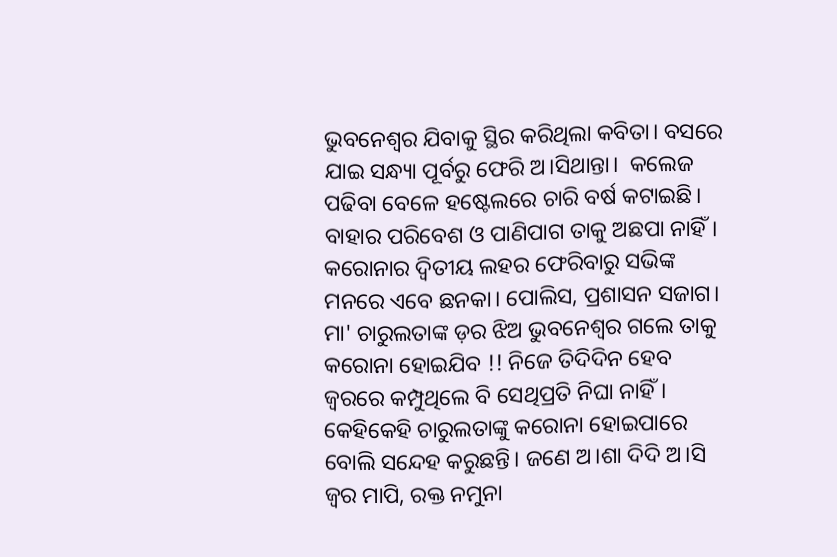ଭୁବନେଶ୍ବର ଯିବାକୁ ସ୍ଥିର କରିଥିଲା କବିତା। ବସରେ ଯାଇ ସନ୍ଧ୍ୟା ପୂର୍ବରୁ ଫେରି ଅ।ସିଥାନ୍ତା।  କଲେଜ ପଢିବା ବେଳେ ହଷ୍ଟେଲରେ ଚାରି ବର୍ଷ କଟାଇଛି। ବାହାର ପରିବେଶ ଓ ପାଣିପାଗ ତାକୁ ଅଛପା ନାହିଁ। କରୋନାର ଦ୍ବିତୀୟ ଲହର ଫେରିବାରୁ ସଭିଙ୍କ ମନରେ ଏବେ ଛନକା। ପୋଲିସ, ପ୍ରଶାସନ ସଜାଗ। ମା' ଚାରୁଲତାଙ୍କ ଡ଼ର ଝିଅ ଭୁବନେଶ୍ବର ଗଲେ ତାକୁ କରୋନା ହୋଇଯିବ !! ନିଜେ ତିଦିଦିନ ହେବ ଜ୍ବରରେ କମ୍ପୁଥିଲେ ବି ସେଥିପ୍ରତି ନିଘା ନାହିଁ। କେହିକେହି ଚାରୁଲତାଙ୍କୁ କରୋନା ହୋଇପାରେ ବୋଲି ସନ୍ଦେହ କରୁଛନ୍ତି। ଜଣେ ଅ।ଶା ଦିଦି ଅ।ସି ଜ୍ବର ମାପି, ରକ୍ତ ନମୁନା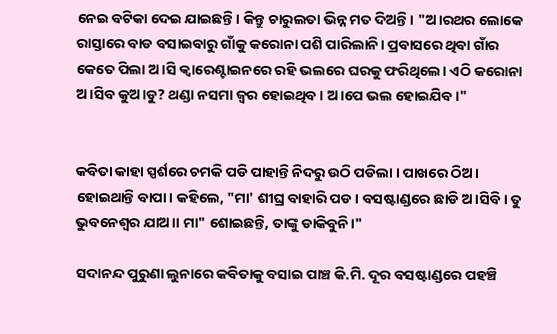ନେଇ ବଟିକା ଦେଇ ଯାଇଛନ୍ତି। କିନ୍ତୁ ଚାରୁଲତା ଭିନ୍ନ ମତ ଦିଅନ୍ତି। "ଅ।ରଥର ଲୋକେ ରାସ୍ତାରେ ବାଡ ବସାଇବାରୁ ଗାଁକୁ କରୋନା ପଶି ପାରିଲାନି। ପ୍ରବାସରେ ଥିବା ଗାଁର କେତେ ପିଲା ଅ।ସି କ୍ବାରେଣ୍ଟାଇନରେ ରହି ଭଲରେ ଘରକୁ ଫରିଥିଲେ। ଏଠି କରୋନା ଅ।ସିବ କୁଅ।ଡୁ? ଥଣ୍ଡା ନସମା ଜ୍ବର ହୋଇଥିବ। ଅ।ପେ ଭଲ ହୋଇଯିବ।"


କବିତା କାହା ସ୍ପର୍ଶରେ ଚମକି ପଡି ପାହାନ୍ତି ନିଦରୁ ଉଠି ପଡିଲା । ପାଖରେ ଠିଅ। ହୋଇଥାନ୍ତି ବାପା। କହିଲେ, "ମା' ଶୀଘ୍ର ବାହାରି ପଡ। ବସଷ୍ଟାଣ୍ଡରେ ଛାଡି ଅ।ସିବି। ତୁ ଭୁବନେଶ୍ବର ଯାଅ।। ମା" ଶୋଇଛନ୍ତି, ତାଙ୍କୁ ଡାକିବୁନି।"

ସଦାନନ୍ଦ ପୁରୁଣା ଲୁନାରେ କବିତାକୁ ବସାଇ ପାଞ୍ଚ କି.ମି. ଦୂର ବସଷ୍ଟାଣ୍ଡରେ ପହଞ୍ଚି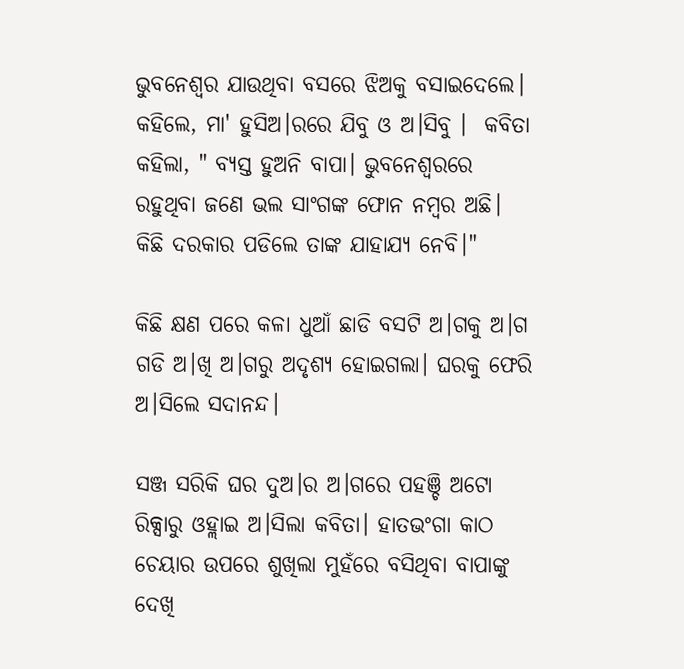ଭୁବନେଶ୍ବର ଯାଉଥିବା ବସରେ ଝିଅକୁ ବସାଇଦେଲେ। କହିଲେ, ମା' ହୁସିଅ।ରରେ ଯିବୁ ଓ ଅ।ସିବୁ ।  କବିତା କହିଲା, " ବ୍ୟସ୍ତ ହୁଅନି ବାପା। ଭୁବନେଶ୍ବରରେ ରହୁଥିବା ଜଣେ ଭଲ ସାଂଗଙ୍କ ଫୋନ ନମ୍ବର ଅଛି। କିଛି ଦରକାର ପଡିଲେ ତାଙ୍କ ଯାହାଯ୍ୟ ନେବି।"

କିଛି କ୍ଷଣ ପରେ କଳା ଧୁଆଁ ଛାଡି ବସଟି ଅ।ଗକୁ ଅ।ଗ ଗଡି ଅ।ଖି ଅ।ଗରୁ ଅଦୃଶ୍ୟ ହୋଇଗଲା। ଘରକୁ ଫେରି ଅ।ସିଲେ ସଦାନନ୍ଦ।

ସଞ୍ଜ ସରିକି ଘର ଦୁଅ।ର ଅ।ଗରେ ପହଞ୍ଚି ଅଟୋ ରିକ୍ସାରୁ ଓହ୍ଲାଇ ଅ।ସିଲା କବିତା। ହାତଭଂଗା କାଠ ଚେୟାର ଉପରେ ଶୁଖିଲା ମୁହଁରେ ବସିଥିବା ବାପାଙ୍କୁ ଦେଖି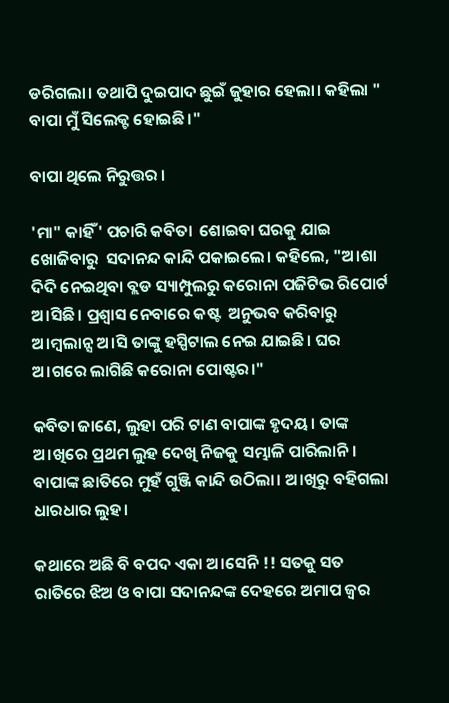ଡରିଗଲା। ତଥାପି ଦୁଇପାଦ ଛୁଇଁ ଜୁହାର ହେଲା। କହିଲା " ବାପା ମୁଁ ସିଲେକ୍ଟ ହୋଇଛି।"

ବାପା ଥିଲେ ନିରୁତ୍ତର ।

'ମା" କାହିଁ' ପଚାରି କବିତା  ଶୋଇବା ଘରକୁ ଯାଇ ଖୋଜିବାରୁ  ସଦାନନ୍ଦ କାନ୍ଦି ପକାଇଲେ। କହିଲେ, "ଅ।ଶା ଦିଦି ନେଇଥିବା ବ୍ଲଡ ସ୍ୟାମ୍ପୁଲରୁ କରୋନା ପଜିଟିଭ ରିପୋର୍ଟ ଅ।ସିଛି। ପ୍ରଶ୍ବାସ ନେବାରେ କଷ୍ଟ  ଅନୁଭବ କରିବାରୁ ଅ।ମ୍ବଲାନ୍ସ ଅ।ସି ତାଙ୍କୁ ହସ୍ପିଟାଲ ନେଇ ଯାଇଛି। ଘର ଅ।ଗରେ ଲାଗିଛି କରୋନା ପୋଷ୍ଟର।"

କବିତା ଜାଣେ, ଲୁହା ପରି ଟାଣ ବାପାଙ୍କ ହୃଦୟ। ତାଙ୍କ ଅ।ଖିରେ ପ୍ରଥମ ଲୁହ ଦେଖି ନିଜକୁ ସମ୍ଭାଳି ପାରିଲାନି। ବାପାଙ୍କ ଛାତିରେ ମୁହଁ ଗୁଞ୍ଜି କାନ୍ଦି ଉଠିଲା। ଅ।ଖିରୁ ବହିଗଲା ଧାରଧାର ଲୁହ।

କଥାରେ ଅଛି ବି ବପଦ ଏକା ଅ।ସେନି !! ସତକୁ ସତ ରାତିରେ ଝିଅ ଓ ବାପା ସଦାନନ୍ଦଙ୍କ ଦେହରେ ଅମାପ ଜ୍ବର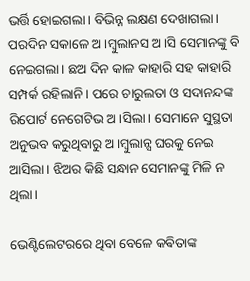ଭର୍ତ୍ତି ହୋଇଗଲା। ବିଭିନ୍ନ ଲକ୍ଷଣ ଦେଖାଗଲା। ପରଦିନ ସକାଳେ ଅ।ମ୍ବୁଲାନସ ଅ।ସି ସେମାନଙ୍କୁ ବି ନେଇଗଲା। ଛଅ ଦିନ କାଳ କାହାରି ସହ କାହାରି ସମ୍ପର୍କ ରହିଲାନି। ପରେ ଚାରୁଲତା ଓ ସଦାନନ୍ଦଙ୍କ ରିପୋର୍ଟ ନେଗେଟିଭ ଅ।ସିଲା। ସେମାନେ ସୁସ୍ଥତା ଅନୁଭବ କରୁଥିବାରୁ ଅ।ମ୍ବୁଲାନ୍ସ ଘରକୁ ନେଇ ଆସିଲା। ଝିଅର କିଛି ସନ୍ଧାନ ସେମାନଙ୍କୁ ମିଳି ନ ଥିଲା।

ଭେଣ୍ଟିଲେଟରରେ ଥିବା ବେଳେ କଵିତାଙ୍କ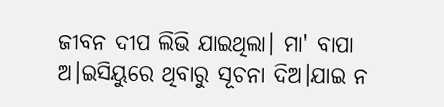ଜୀବନ ଦୀପ ଲିଭି ଯାଇଥିଲା। ମା' ବାପା ଅ।ଇସିୟୁରେ ଥିବାରୁ ସୂଚନା ଦିଅ।ଯାଇ ନ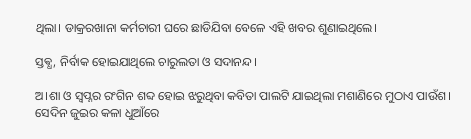ଥିଲା। ଡାକ୍ରରଖାନା କର୍ମଚାରୀ ଘରେ ଛାଡିଯିବା ବେଳେ ଏହି ଖବର ଶୁଣାଇଥିଲେ।

ସ୍ତଵ୍ଧ, ନିର୍ବାକ ହୋଇଯାଥିଲେ ଚାରୁଲତା ଓ ସଦାନନ୍ଦ।

ଅ।ଶା ଓ ସ୍ବପ୍ନର ରଂଗିନ ଶବ୍ଦ ହୋଇ ଝରୁଥିବା କବିତା ପାଲଟି ଯାଇଥିଲା ମଶାଣିରେ ମୁଠାଏ ପାଉଁଶ। ସେଦିନ ଜୁଇର କଳା ଧୁଆଁରେ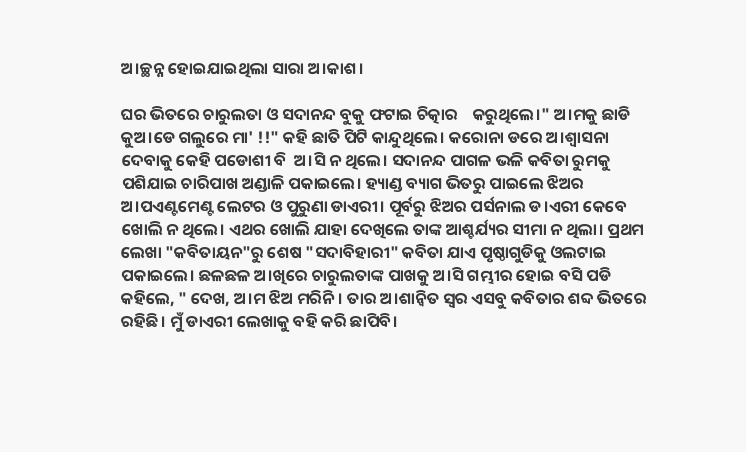ଅ।ଚ୍ଛନ୍ନ ହୋଇଯାଇଥିଲା ସାରା ଅ।କାଶ।

ଘର ଭିତରେ ଚାରୁଲତା ଓ ସଦାନନ୍ଦ ବୁକୁ ଫଟାଇ ଚିତ୍କାର    କରୁଥିଲେ।" ଅ।ମକୁ ଛାଡି କୁଅ।ଡେ ଗଲୁରେ ମା' !!" କହି ଛାତି ପିଟି କାନ୍ଦୁଥିଲେ। କରୋନା ଡରେ ଅ।ଶ୍ବାସନା ଦେବାକୁ କେହି ପଡୋଶୀ ବି  ଅ।ସି ନ ଥିଲେ। ସଦାନନ୍ଦ ପାଗଳ ଭଳି କବିତା ରୁମକୁ ପଶିଯାଇ ଚାରିପାଖ ଅଣ୍ଡାଳି ପକାଇଲେ। ହ୍ୟାଣ୍ଡ ବ୍ୟାଗ ଭିତରୁ ପାଇଲେ ଝିଅର ଅ।ପଏଣ୍ଟମେଣ୍ଟ ଲେଟର ଓ ପୁରୁଣା ଡାଏରୀ। ପୂର୍ବରୁ ଝିଅର ପର୍ସନାଲ ଡ।ଏରୀ କେବେ ଖୋଲି ନ ଥିଲେ। ଏଥର ଖୋଲି ଯାହା ଦେଖିଲେ ତାଙ୍କ ଆଶ୍ଚର୍ଯ୍ୟର ସୀମା ନ ଥିଲା। ପ୍ରଥମ ଲେଖା "କବିତାୟନ"ରୁ ଶେଷ "ସଦାବିହାରୀ" କବିତା ଯାଏ ପୃଷ୍ଠାଗୁଡିକୁ ଓଲଟାଇ ପକାଇଲେ। ଛଳଛଳ ଅ।ଖିରେ ଚାରୁଲତାଙ୍କ ପାଖକୁ ଅ।ସି ଗମ୍ଭୀର ହୋଇ ବସି ପଡି କହିଲେ, " ଦେଖ, ଅ।ମ ଝିଅ ମରିନି । ତାର ଅ।ଶାନ୍ବିତ ସ୍ବର ଏସବୁ କବିତାର ଶବ୍ଦ ଭିତରେ ରହିଛି। ମୁଁ ଡାଏରୀ ଲେଖାକୁ ବହି କରି ଛାପିବି।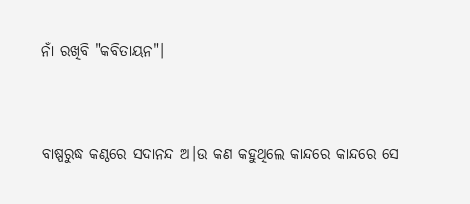ନାଁ ରଖିବି "କବିତାୟନ"।


ବାଷ୍ପରୁଦ୍ଧ କଣ୍ଠରେ ସଦାନନ୍ଦ ଅ।ଉ କଣ କହୁଥିଲେ କାନ୍ଦରେ କାନ୍ଦରେ ସେ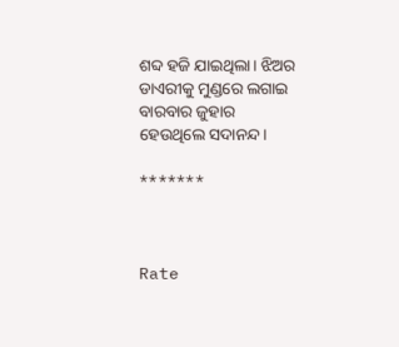ଶବ୍ଦ ହଜି ଯାଇଥିଲା। ଝିଅର ଡାଏରୀକୁ ମୁଣ୍ଡରେ ଲଗାଇ ବାରବାର ଜୁହାର ହେଉଥିଲେ ସଦାନନ୍ଦ।

*******



Rate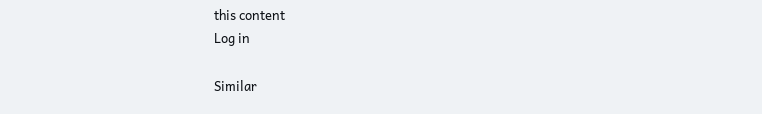this content
Log in

Similar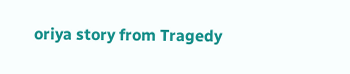oriya story from Tragedy